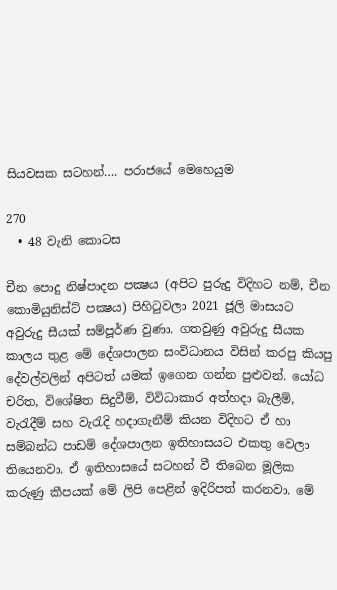සියවසක සටහන්…. පරාජයේ මෙහෙයුම

270
  • 48 වැනි කොටස

චීන පොදු නිෂ්පාදන පක්‍ෂය (අපිට පුරුදු විදිහට නම්, චීන කොමියුනිස්ට් පක්‍ෂය) පිහිටුවලා 2021 ජූලි මාසයට අවුරුදු සීයක් සම්පූර්ණ වුණා. ගතවුණු අවුරුදු සීයක කාලය තුළ මේ දේශපාලන සංවිධානය විසින් කරපු කියපු දේවල්වලින් අපිටත් යමක් ඉගෙන ගන්න පුළුවන්. යෝධ චරිත, විශේෂිත සිදුවීම්, විවිධාකාර අත්හදා බැලීම්, වැරැදීම් සහ වැරැදි හදාගැනීම් කියන විදිහට ඒ හා සම්බන්ධ පාඩම් දේශපාලන ඉතිහාසයට එකතු වෙලා තියෙනවා. ඒ ඉතිහාසයේ සටහන් වී තිබෙන මූලික කරුණු කීපයක් මේ ලිපි පෙළින් ඉදිරිපත් කරනවා. මේ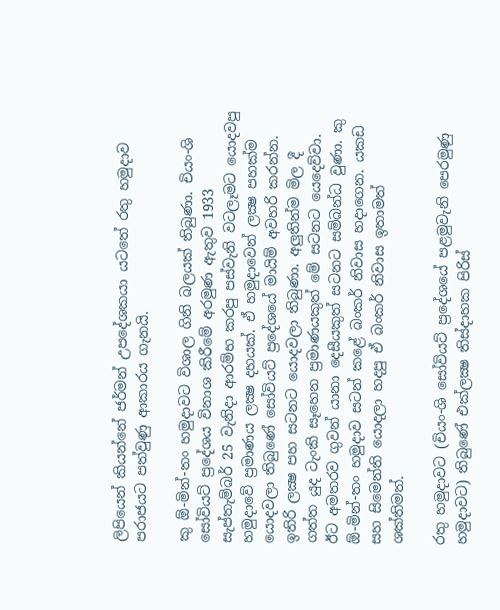ලිපියෙන් කියන්නේ ජර්මන් උපදේශකයා යටතේ රතු හමුදාව පරාජයට පත්වුණු ආකාරය ගැනයි.

කු ඕ-මින්-තං හමුදාවට විශාල ගිනි බලයක් තිබුණා. චියං-ශි සෝවියට් ප්‍රදේශය විනාශ කිරීමේ අරමුණ ඇතුව 1933 සැප්තැම්බර් 25 වැනිදා ආරම්භ කරපු පස්වැනි වටලෑමට යොදවපු හමුදාවේ ප්‍රමාණය ලක්‍ෂ දහයක්. ඒ හමුදාවෙන් ලක්‍ෂ පහක්ම යොදවලා තිබුණේ සෝවියට් ප්‍රදේශයේ මායිම් අවහරි කරන්න. ඉතිරි ලක්‍ෂ පහ සටනට යොදවලා තිබුණා. අලුතින්ම මිල දී ගත්ත යුද ටැංකි සෑහෙන ප්‍රමාණයකුත් මේ සටනට යෙදෙව්වා. ඊට අමතරව ගුවන් යානා දෙසීයකුත් සටනට සම්බන්ධ වුණා. කු ඕ-මින්-තං හමුදාව සටන් කළේ බංකර් නිවාස හදාගෙන. යකඩ සහ සිමෙන්ති යොදලා හදපු ඒ බංකර් නිවාස ඉතාමත් ශක්තිමත්.

රතු හමුදාවට (චියං-ශි සෝවියට් ප්‍රදේශයේ පළමුවැනි පෙරමුණු හමුදාවට) තිබුණේ එක්ලක්‍ෂ තිස්දාහක පිරිස්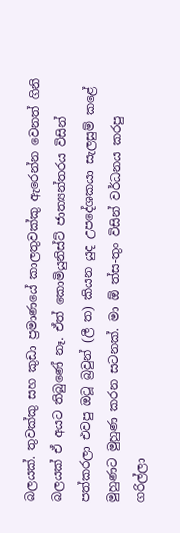බලයක්. තුවක්කු සහ කුඩා ප්‍රමාණයේ කාලතුවක්කු ඇරෙන්න වෙනත් ගිනි බලයක් ඒ අයට තිබුණේ නෑ. ඒත් කොමියුනිස්ට් ජාත්‍යන්තරය විසින් පත්කරලා එවපු ඔටූ බ්‍රවුන් (ලී ත) කියන යුද උපදේශකයා සැලසුම් කළේ මුහුණට මුහුණ කරන සටනක්. මා ඕ ත්ස-තුං විසින් වර්ධනය කරපු ගරිල්ලා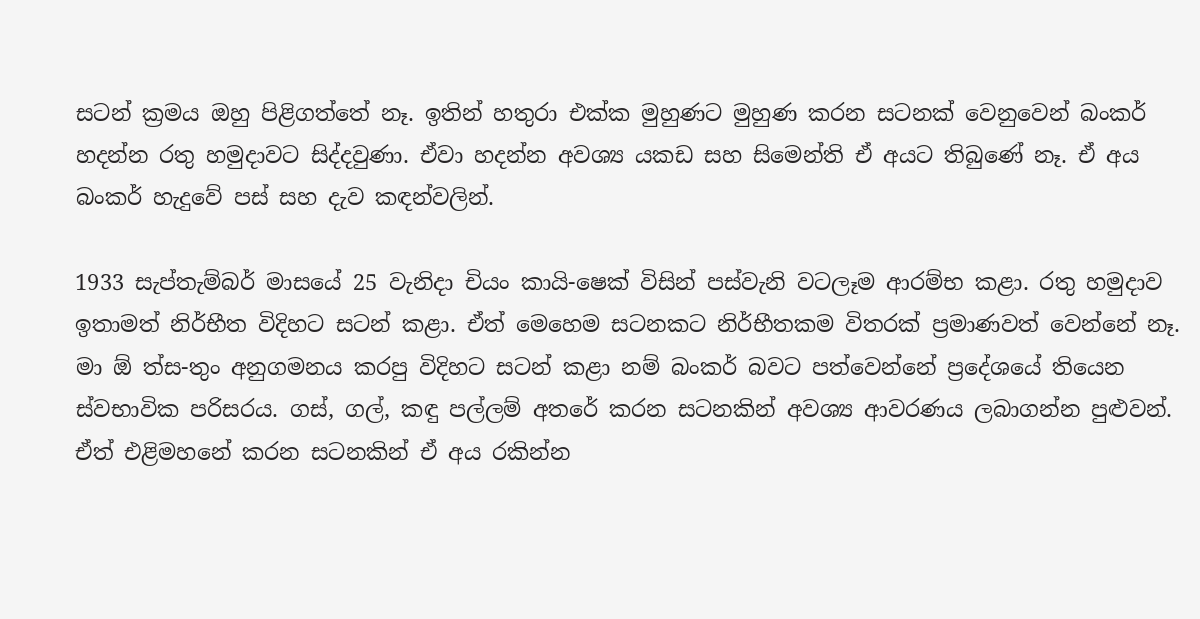සටන් ක්‍රමය ඔහු පිළිගත්තේ නෑ. ඉතින් හතුරා එක්ක මුහුණට මුහුණ කරන සටනක් වෙනුවෙන් බංකර් හදන්න රතු හමුදාවට සිද්දවුණා. ඒවා හදන්න අවශ්‍ය යකඩ සහ සිමෙන්ති ඒ අයට තිබුණේ නෑ. ඒ අය බංකර් හැදුවේ පස් සහ දැව කඳන්වලින්.

1933 සැප්තැම්බර් මාසයේ 25 වැනිදා චියං කායි-ෂෙක් විසින් පස්වැනි වටලෑම ආරම්භ කළා. රතු හමුදාව ඉතාමත් නිර්භීත විදිහට සටන් කළා. ඒත් මෙහෙම සටනකට නිර්භීතකම විතරක් ප්‍රමාණවත් වෙන්නේ නෑ. මා ඕ ත්ස-තුං අනුගමනය කරපු විදිහට සටන් කළා නම් බංකර් බවට පත්වෙන්නේ ප්‍රදේශයේ තියෙන ස්වභාවික පරිසරය. ගස්, ගල්, කඳු පල්ලම් අතරේ කරන සටනකින් අවශ්‍ය ආවරණය ලබාගන්න පුළුවන්. ඒත් එළිමහනේ කරන සටනකින් ඒ අය රකින්න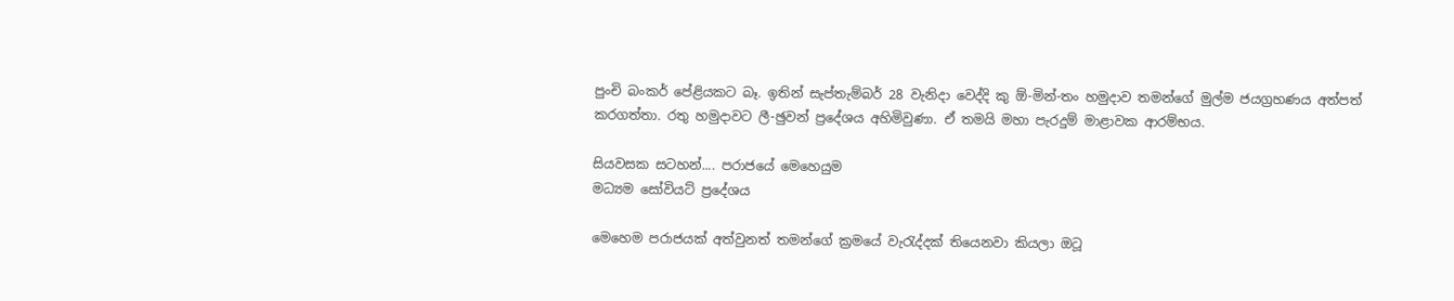පුංචි බංකර් පේළියකට බෑ. ඉතින් සැප්තැම්බර් 28 වැනිදා වෙද්දි කු ඕ-මින්-තං හමුදාව තමන්ගේ මුල්ම ජයග්‍රහණය අත්පත් කරගත්තා. රතු හමුදාවට ලී-ඡුවන් ප්‍රදේශය අහිමිවුණා. ඒ තමයි මහා පැරදුම් මාළාවක ආරම්භය.

සියවසක සටහන්.... පරාජයේ මෙහෙයුම
මධ්‍යම සෝවියට් ප්‍රදේශය

මෙහෙම පරාජයක් අත්වුනත් තමන්ගේ ක්‍රමයේ වැරැද්දක් තියෙනවා කියලා ඔටූ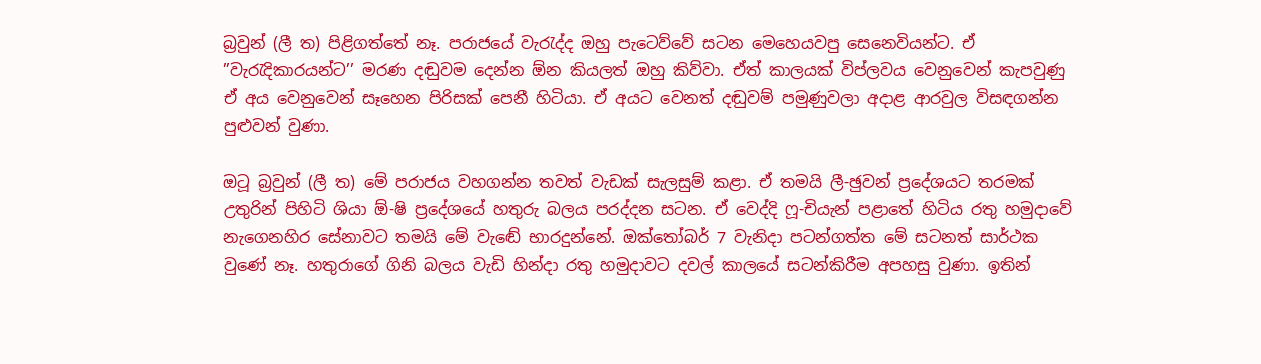බ්‍රවුන් (ලී ත) පිළිගත්තේ නෑ. පරාජයේ වැරැද්ද ඔහු පැටෙව්වේ සටන මෙහෙයවපු සෙනෙවියන්ට. ඒ ”වැරැදිකාරයන්ට’’ මරණ දඬුවම දෙන්න ඕන කියලත් ඔහු කිව්වා. ඒත් කාලයක් විප්ලවය වෙනුවෙන් කැපවුණු ඒ අය වෙනුවෙන් සෑහෙන පිරිසක් පෙනී හිටියා. ඒ අයට වෙනත් දඬුවම් පමුණුවලා අදාළ ආරවුල විසඳගන්න පුළුවන් වුණා.

ඔටූ බ්‍රවුන් (ලී ත) මේ පරාජය වහගන්න තවත් වැඩක් සැලසුම් කළා. ඒ තමයි ලී-ඡුවන් ප්‍රදේශයට තරමක් උතුරින් පිහිටි ශියා ඕ-ෂි ප්‍රදේශයේ හතුරු බලය පරද්දන සටන. ඒ වෙද්දි ෆූ-චියැන් පළාතේ හිටිය රතු හමුදාවේ නැගෙනහිර සේනාවට තමයි මේ වැඬේ භාරදුන්නේ. ඔක්තෝබර් 7 වැනිදා පටන්ගත්ත මේ සටනත් සාර්ථක වුණේ නෑ. හතුරාගේ ගිනි බලය වැඩි හින්දා රතු හමුදාවට දවල් කාලයේ සටන්කිරීම අපහසු වුණා. ඉතින්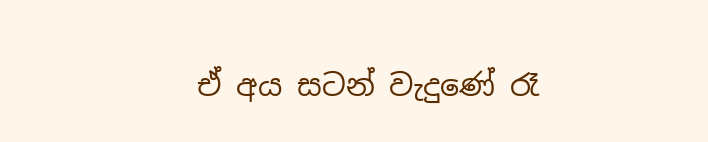ඒ අය සටන් වැදුණේ රෑ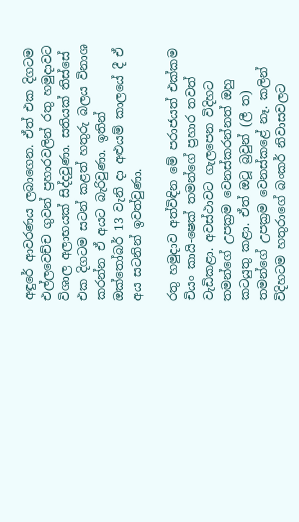අඳුරේ ආවරණය ලබාගෙන. ඒත් එක දිගටම එල්ලවෙච්ච ගුවන් ප්‍රහාරවලින් රතු හමුදාවට විශාල අලාභයක් සිද්දවුණා. සතියක් තිස්සේ එක දිගටම සටන් කළත් හතුරු බලය විනාශ කරන්න ඒ අයට බැරිවුණා. ඉතින් ඔක්තෝබර් 13 වැනි දා අළුයම් කාලයේ දී ඒ අය සටනින් ඉවත්වුණා.

රතු හමුදාව අත්විඳින මේ පරාජයත් එක්කම චියං කායි-ෂෙක් තමන්ගේ ප්‍රහාර තවත් වැඩිකළා. අවස්ථාවට ගැලපෙන විදිහට තමන්ගේ උපක්‍රම වෙනස්කරන්නත් ඔහු කටයුතු කළා. ඒත් ඔටූ බ්‍රවුන් (ලී ත) තමන්ගේ උපක්‍රම වෙනස්කළේ නෑ. කලින් විදිහටම හතුරාගේ බංකර් නිවාසවලට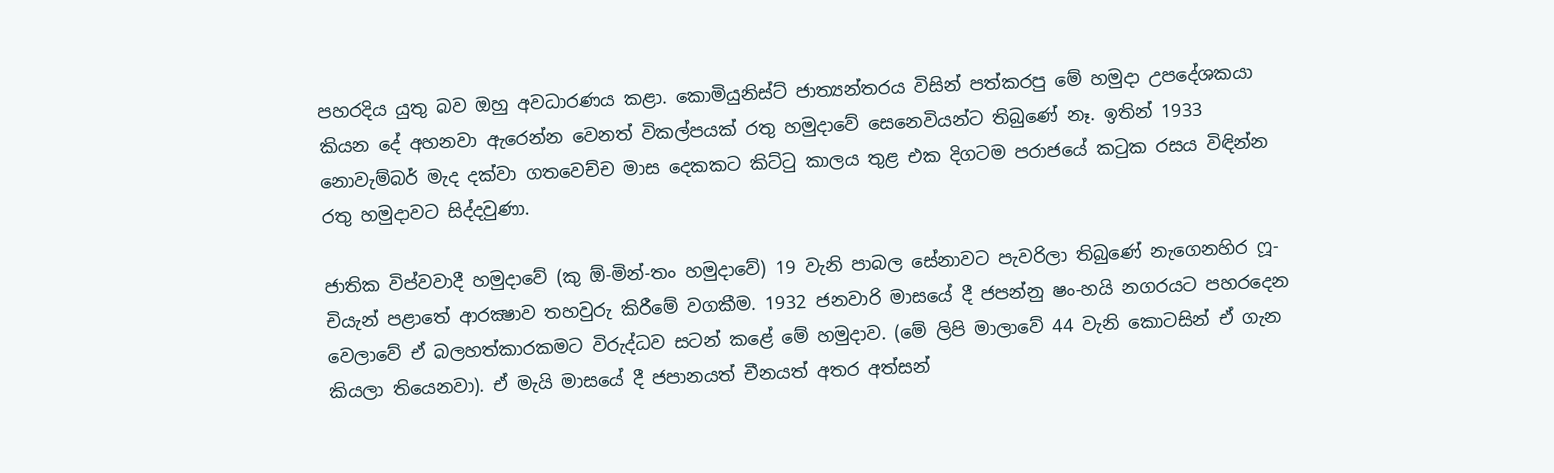පහරදිය යුතු බව ඔහු අවධාරණය කළා. කොමියුනිස්ට් ජාත්‍යන්තරය විසින් පත්කරපු මේ හමුදා උපදේශකයා කියන දේ අහනවා ඇරෙන්න වෙනත් විකල්පයක් රතු හමුදාවේ සෙනෙවියන්ට තිබුණේ නෑ. ඉතින් 1933 නොවැම්බර් මැද දක්වා ගතවෙච්ච මාස දෙකකට කිට්ටු කාලය තුළ එක දිගටම පරාජයේ කටුක රසය විඳින්න රතු හමුදාවට සිද්දවුණා.

ජාතික විප්වවාදී හමුදාවේ (කු ඕ-මින්-තං හමුදාවේ) 19 වැනි පාබල සේනාවට පැවරිලා තිබුණේ නැගෙනහිර ෆූ-චියැන් පළාතේ ආරක්‍ෂාව තහවුරු කිරීමේ වගකීම. 1932 ජනවාරි මාසයේ දී ජපන්නු ෂං-හයි නගරයට පහරදෙන වෙලාවේ ඒ බලහත්කාරකමට විරුද්ධව සටන් කළේ මේ හමුදාව. (මේ ලිපි මාලාවේ 44 වැනි කොටසින් ඒ ගැන කියලා තියෙනවා). ඒ මැයි මාසයේ දී ජපානයත් චීනයත් අතර අත්සන්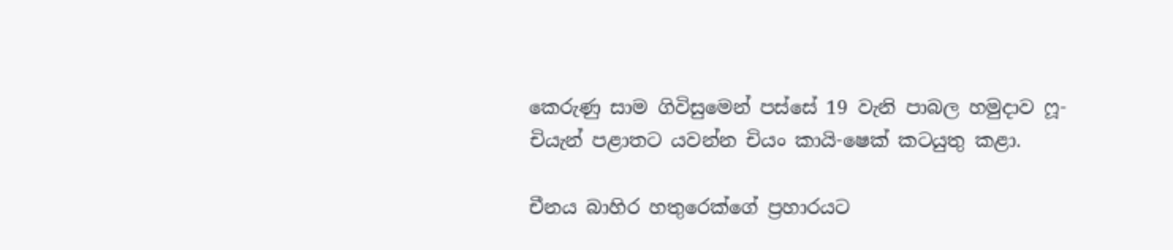කෙරුණු සාම ගිවිසුමෙන් පස්සේ 19 වැනි පාබල හමුදාව ෆූ-චියැන් පළාතට යවන්න චියං කායි-ෂෙක් කටයුතු කළා.

චීනය බාහිර හතුරෙක්ගේ ප්‍රහාරයට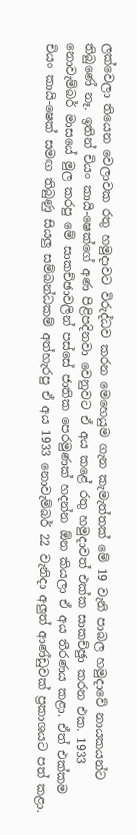ලක්වෙලා තියෙන වෙලාවක රතු හමුදාවට විරුද්ධව කරන මෙහෙයුම ගැන කැමැත්තක් මේ 19 වැනි පාබල හමුදාවේ නායකයන්ට තිබුණේ නෑ. ඉතින් චියං කායි-ෂෙක්ගේ අණ පිළිපදිනවා වෙනුවට ඒ අය කළේ රතු හමුදාවත් එක්ක සාකච්ඡුා කරන එක. 1933 නොවැම්බර් මාසයේ මුල කරපු මේ සාකච්ඡාවලින් පස්සේ ජාතික පෙරමුණක් හදන්න ඕන කියලා ඒ අය තීරණය කළා. ඒත් එක්කම චියං කායි-ෂෙක් සමඟ තිබුණු සියලු සම්බන්ධකම් අත්හැරපු ඒ අය 1933 නොවැම්බර් 22 වැනිදා අලුත් ආණ්ඩුවක් ප්‍රකාශයට පත් කළා.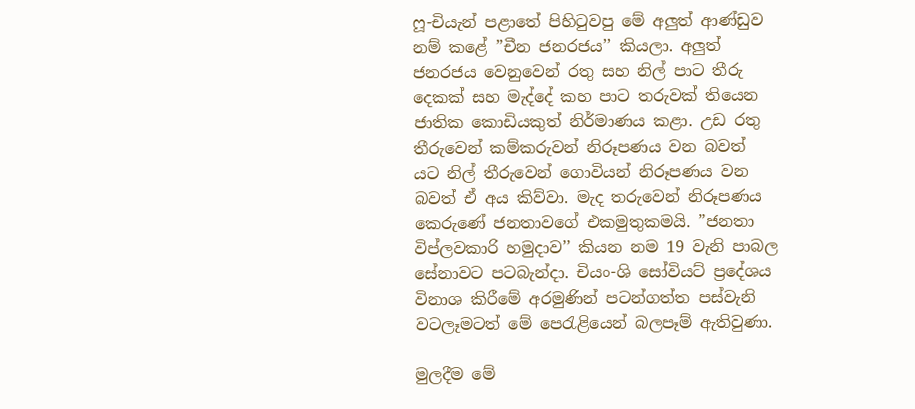ෆූ-චියැන් පළාතේ පිහිටුවපු මේ අලුත් ආණ්ඩුව නම් කළේ ”චීන ජනරජය’’ කියලා. අලුත් ජනරජය වෙනුවෙන් රතු සහ නිල් පාට තීරු දෙකක් සහ මැද්දේ කහ පාට තරුවක් තියෙන ජාතික කොඩියකුත් නිර්මාණය කළා. උඩ රතු තීරුවෙන් කම්කරුවන් නිරූපණය වන බවත් යට නිල් තීරුවෙන් ගොවියන් නිරූපණය වන බවත් ඒ අය කිව්වා. මැද තරුවෙන් නිරූපණය කෙරුණේ ජනතාවගේ එකමුතුකමයි. ”ජනතා විප්ලවකාරි හමුදාව’’ කියන නම 19 වැනි පාබල සේනාවට පටබැන්දා. චියං-ශි සෝවියට් ප්‍රදේශය විනාශ කිරීමේ අරමුණින් පටන්ගත්ත පස්වැනි වටලෑමටත් මේ පෙරැළියෙන් බලපෑම් ඇතිවුණා.

මුලදීම මේ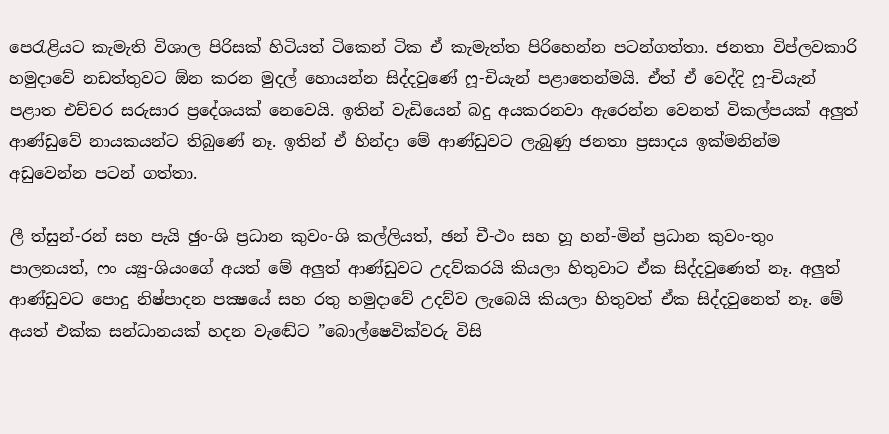පෙරැළියට කැමැති විශාල පිරිසක් හිටියත් ටිකෙන් ටික ඒ කැමැත්ත පිරිහෙන්න පටන්ගත්තා. ජනතා විප්ලවකාරි හමුදාවේ නඩත්තුවට ඕන කරන මුදල් හොයන්න සිද්දවුණේ ෆූ-චියැන් පළාතෙන්මයි. ඒත් ඒ වෙද්දි ෆූ-චියැන් පළාත එච්චර සරුසාර ප්‍රදේශයක් නෙවෙයි. ඉතින් වැඩියෙන් බදු අයකරනවා ඇරෙන්න වෙනත් විකල්පයක් අලුත් ආණ්ඩුවේ නායකයන්ට තිබුණේ නෑ. ඉතින් ඒ හින්දා මේ ආණ්ඩුවට ලැබුණු ජනතා ප්‍රසාදය ඉක්මනින්ම අඩුවෙන්න පටන් ගත්තා.

ලී ත්සුන්-රන් සහ පැයි ඡුං-ශි ප්‍රධාන කුවං-ශි කල්ලියත්, ඡන් චී-ථං සහ හූ හන්-මින් ප්‍රධාන කුවං-තුං පාලනයත්, ෆං ය්‍යු-ශියංගේ අයත් මේ අලුත් ආණ්ඩුවට උදව්කරයි කියලා හිතුවාට ඒක සිද්දවුණෙත් නෑ. අලුත් ආණ්ඩුවට පොදු නිෂ්පාදන පක්‍ෂයේ සහ රතු හමුදාවේ උදව්ව ලැබෙයි කියලා හිතුවත් ඒක සිද්දවුනෙත් නෑ. මේ අයත් එක්ක සන්ධානයක් හදන වැඬේට ”බොල්ෂෙවික්වරු විසි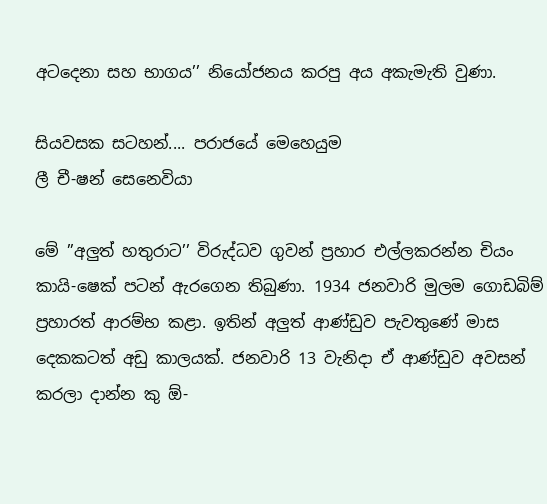අටදෙනා සහ භාගය’’ නියෝජනය කරපු අය අකැමැති වුණා.

සියවසක සටහන්.... පරාජයේ මෙහෙයුම
ලී චී-ෂන් සෙනෙවියා

මේ ”අලුත් හතුරාට’’ විරුද්ධව ගුවන් ප්‍රහාර එල්ලකරන්න චියං කායි-ෂෙක් පටන් ඇරගෙන තිබුණා. 1934 ජනවාරි මුලම ගොඩබිම් ප්‍රහාරත් ආරම්භ කළා. ඉතින් අලුත් ආණ්ඩුව පැවතුණේ මාස දෙකකටත් අඩු කාලයක්. ජනවාරි 13 වැනිදා ඒ ආණ්ඩුව අවසන් කරලා දාන්න කු ඕ-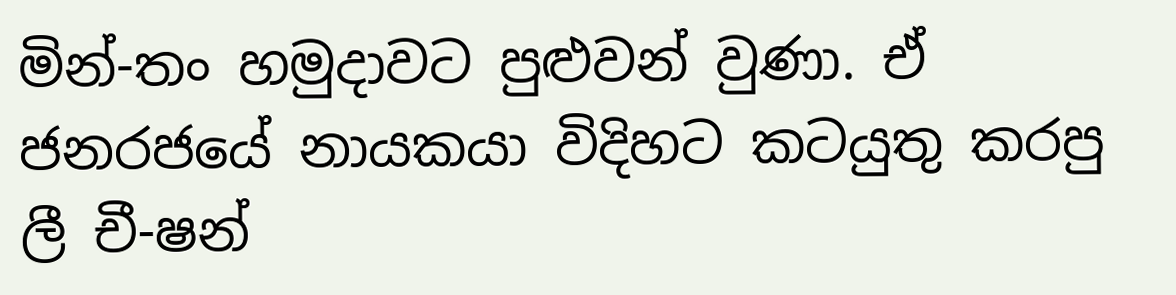මින්-තං හමුදාවට පුළුවන් වුණා. ඒ ජනරජයේ නායකයා විදිහට කටයුතු කරපු ලී චී-ෂන්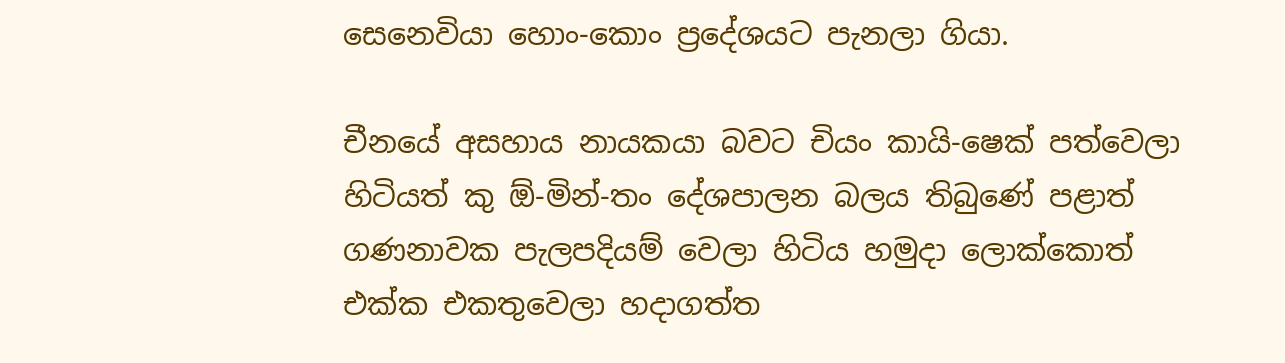සෙනෙවියා හොං-කොං ප්‍රදේශයට පැනලා ගියා.

චීනයේ අසහාය නායකයා බවට චියං කායි-ෂෙක් පත්වෙලා හිටියත් කු ඕ-මින්-තං දේශපාලන බලය තිබුණේ පළාත් ගණනාවක පැලපදියම් වෙලා හිටිය හමුදා ලොක්කොත් එක්ක එකතුවෙලා හදාගත්ත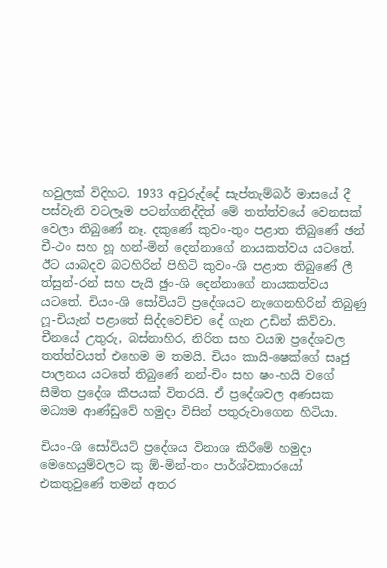හවුලක් විදිහට. 1933 අවුරුද්දේ සැප්තැම්බර් මාසයේ දී පස්වැනි වටලෑම පටන්ගනිද්දිත් මේ තත්ත්වයේ වෙනසක් වෙලා තිබුණේ නෑ. දකුණේ කුවං-තුං පළාත තිබුණේ ඡන් චී-ථං සහ හූ හන්-මින් දෙන්නාගේ නායකත්වය යටතේ. ඊට යාබදව බටහිරින් පිහිටි කුවං-ශි පළාත තිබුණේ ලී ත්සුන්-රන් සහ පැයි ඡුං-ශි දෙන්නාගේ නායකත්වය යටතේ. චියං-ශි සෝවියට් ප්‍රදේශයට නැගෙනහිරින් තිබුණු ෆූ-චියැන් පළාතේ සිද්දවෙච්ච දේ ගැන උඩින් කිව්වා. චීනයේ උතුරු, බස්නාහිර, නිරිත සහ වයඹ ප්‍රදේශවල තත්ත්වයත් එහෙම ම තමයි. චියං කායි-ෂෙක්ගේ සෘජු පාලනය යටතේ තිබුණේ නන්-චිං සහ ෂං-හයි වගේ සීමිත ප්‍රදේශ කීපයක් විතරයි. ඒ ප්‍රදේශවල අණසක මධ්‍යම ආණ්ඩුවේ හමුදා විසින් පතුරුවාගෙන හිටියා.

චියං-ශි සෝවියට් ප්‍රදේශය විනාශ කිරීමේ හමුදා මෙහෙයුම්වලට කු ඕ-මින්-තං පාර්ශ්වකාරයෝ එකතුවුණේ තමන් අතර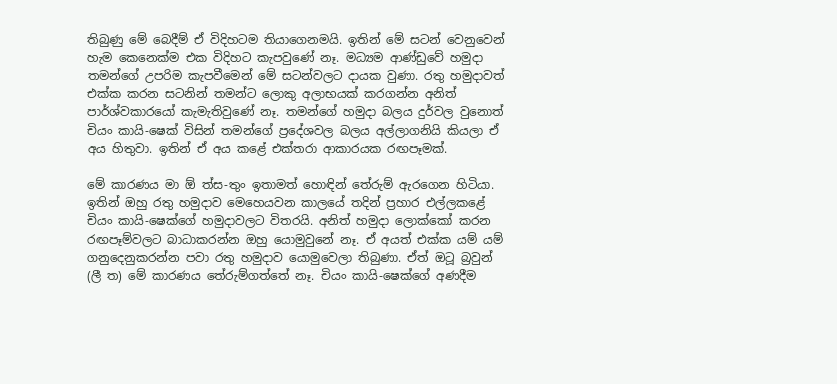තිබුණු මේ බෙදීම් ඒ විදිහටම තියාගෙනමයි. ඉතින් මේ සටන් වෙනුවෙන් හැම කෙනෙක්ම එක විදිහට කැපවුණේ නෑ. මධ්‍යම ආණ්ඩුවේ හමුදා තමන්ගේ උපරිම කැපවීමෙන් මේ සටන්වලට දායක වුණා. රතු හමුදාවත් එක්ක කරන සටනින් තමන්ට ලොකු අලාභයක් කරගන්න අනිත් පාර්ශ්වකාරයෝ කැමැතිවුණේ නෑ. තමන්ගේ හමුදා බලය දුර්වල වුනොත් චියං කායි-ෂෙක් විසින් තමන්ගේ ප්‍රදේශවල බලය අල්ලාගනියි කියලා ඒ අය හිතුවා. ඉතින් ඒ අය කළේ එක්තරා ආකාරයක රඟපෑමක්.

මේ කාරණය මා ඕ ත්ස-තුං ඉතාමත් හොඳින් තේරුම් ඇරගෙන හිටියා. ඉතින් ඔහු රතු හමුදාව මෙහෙයවන කාලයේ තදින් ප්‍රහාර එල්ලකළේ චියං කායි-ෂෙක්ගේ හමුදාවලට විතරයි. අනිත් හමුදා ලොක්කෝ කරන රඟපෑම්වලට බාධාකරන්න ඔහු යොමුවුනේ නෑ. ඒ අයත් එක්ක යම් යම් ගනුදෙනුකරන්න පවා රතු හමුදාව යොමුවෙලා තිබුණා. ඒත් ඔටූ බ්‍රවුන් (ලී ත) මේ කාරණය තේරුම්ගත්තේ නෑ. චියං කායි-ෂෙක්ගේ අණදීම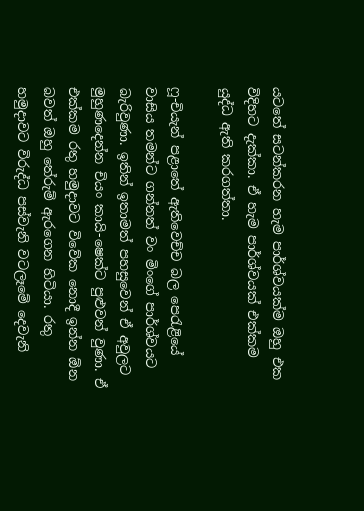යටතේ සටන්කරන හැම පාර්ශ්වයක්ම ඔහු එක විදිහට දැක්කා. ඒ හැම පාර්ශ්වයක් එක්කම යුද්ධ ඇති කරගත්තා.

ෆූ-චියැන් පළාතේ ඇතිවෙච්ච බල පෙරැළියේ වාසිය තමන්ට ගන්නත් වං මිංගේ පාර්ශ්වයට බැරිවුණා. ඉතින් ඉතාමත් පහසුවෙන් ඒ අවුලට මුහුණදෙන්න චියං කායි-ෂෙක්ට පුළුවන් වුණා. ඒ එක්කම රතු හමුදාවට විවේක නොදී ඉන්න ඕන බවත් ඔහු තේරුම් ඇරගෙන හිටියා. රතු හමුදාවට විරුද්ධ පස්වැනි වටලෑමේ දෙවැනි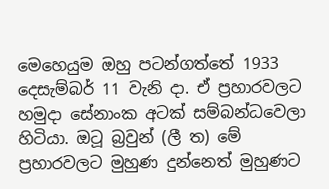මෙහෙයුම ඔහු පටන්ගත්තේ 1933 දෙසැම්බර් 11 වැනි දා. ඒ ප්‍රහාරවලට හමුදා සේනාංක අටක් සම්බන්ධවෙලා හිටියා. ඔටූ බ්‍රවුන් (ලී ත) මේ ප්‍රහාරවලට මුහුණ දුන්නෙත් මුහුණට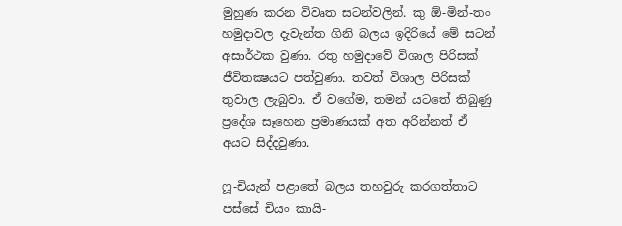මුහුණ කරන විවෘත සටන්වලින්. කු ඕ-මින්-තං හමුදාවල දැවැන්ත ගිනි බලය ඉදිරියේ මේ සටන් අසාර්ථක වුණා. රතු හමුදාවේ විශාල පිරිසක් ජීවිතක්‍ෂයට පත්වුණා. තවත් විශාල පිරිසක් තුවාල ලැබුවා. ඒ වගේම, තමන් යටතේ තිබුණු ප්‍රදේශ සෑහෙන ප්‍රමාණයක් අත අරින්නත් ඒ අයට සිද්දවුණා.

ෆූ-චියැන් පළාතේ බලය තහවුරු කරගත්තාට පස්සේ චියං කායි-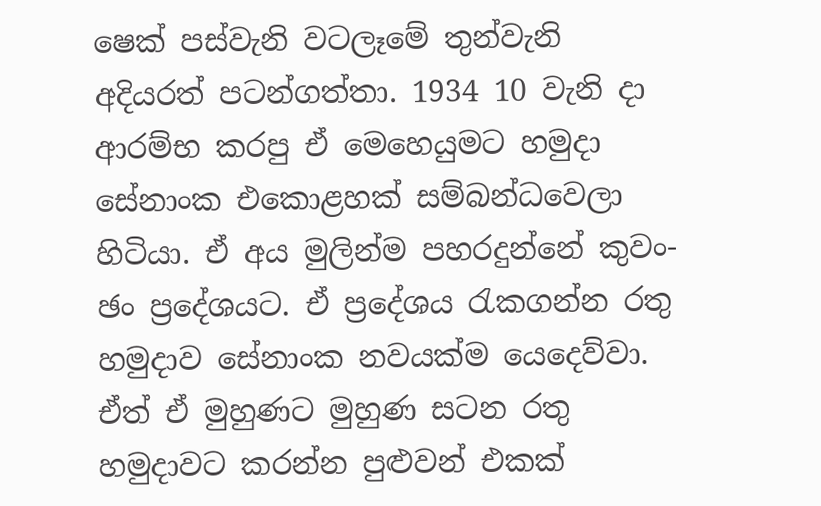ෂෙක් පස්වැනි වටලෑමේ තුන්වැනි අදියරත් පටන්ගත්තා. 1934 10 වැනි දා ආරම්භ කරපු ඒ මෙහෙයුමට හමුදා සේනාංක එකොළහක් සම්බන්ධවෙලා හිටියා. ඒ අය මුලින්ම පහරදුන්නේ කුවං-ඡං ප්‍රදේශයට. ඒ ප්‍රදේශය රැකගන්න රතු හමුදාව සේනාංක නවයක්ම යෙදෙව්වා. ඒත් ඒ මුහුණට මුහුණ සටන රතු හමුදාවට කරන්න පුළුවන් එකක්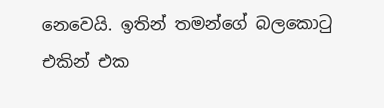නෙවෙයි. ඉතින් තමන්ගේ බලකොටු එකින් එක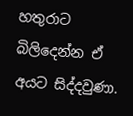හතුරාට බිලිදෙන්න ඒ අයට සිද්දවුණා.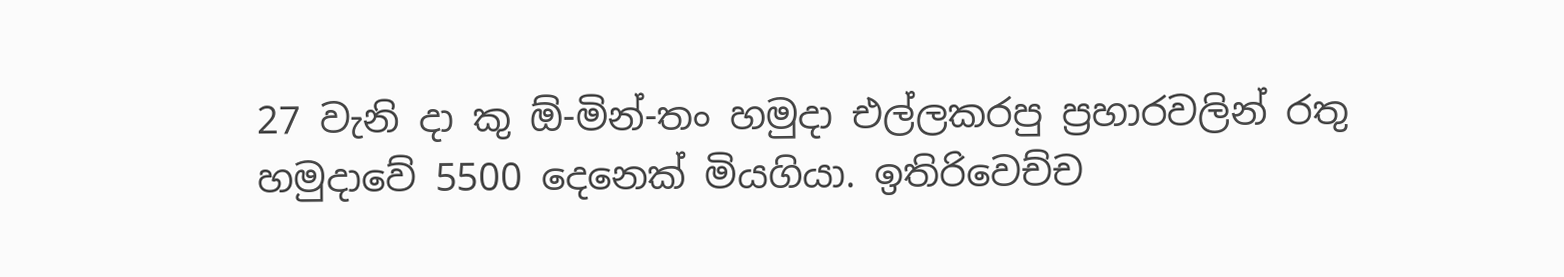27 වැනි දා කු ඕ-මින්-තං හමුදා එල්ලකරපු ප්‍රහාරවලින් රතු හමුදාවේ 5500 දෙනෙක් මියගියා. ඉතිරිවෙච්ච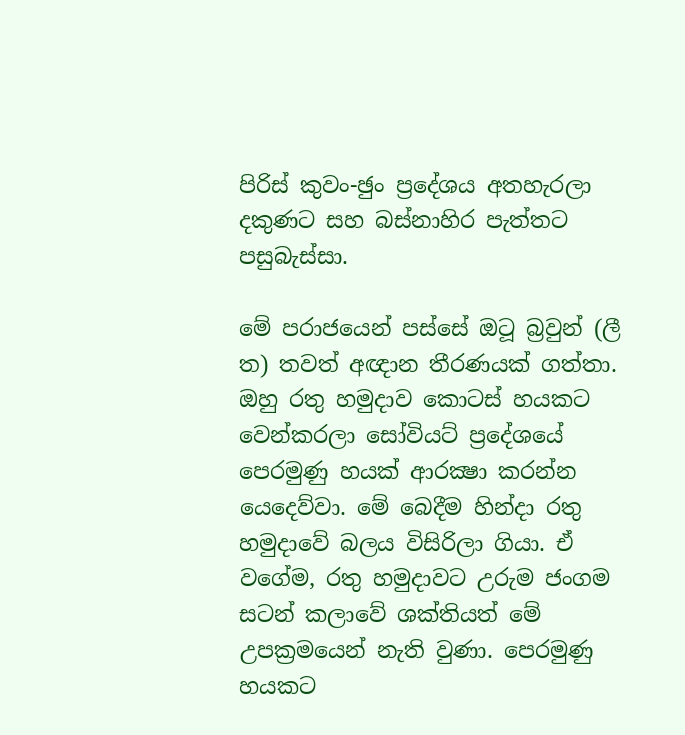පිරිස් කුවං-ඡුං ප්‍රදේශය අතහැරලා දකුණට සහ බස්නාහිර පැත්තට පසුබැස්සා.

මේ පරාජයෙන් පස්සේ ඔටූ බ්‍රවුන් (ලී ත) තවත් අඥාන තීරණයක් ගත්තා. ඔහු රතු හමුදාව කොටස් හයකට වෙන්කරලා සෝවියට් ප්‍රදේශයේ පෙරමුණු හයක් ආරක්‍ෂා කරන්න යෙදෙව්වා. මේ බෙදීම හින්දා රතු හමුදාවේ බලය විසිරිලා ගියා. ඒ වගේම, රතු හමුදාවට උරුම ජංගම සටන් කලාවේ ශක්තියත් මේ උපක්‍රමයෙන් නැති වුණා. පෙරමුණු හයකට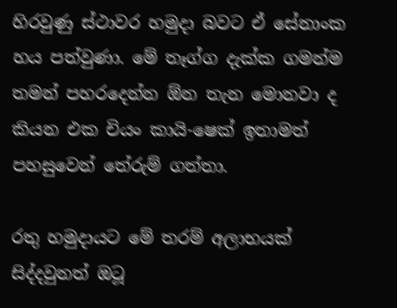හිරවුණු ස්ථාවර හමුදා බවට ඒ සේනාංක හය පත්වුණා. මේ තෑග්ග දැක්ක ගමන්ම තමන් පහරදෙන්න ඕන තැන මොනවා ද කියන එක චියං කායි-ෂෙක් ඉතාමත් පහසුවෙන් තේරුම් ගත්තා.

රතු හමුදායට මේ තරම් අලාභයක් සිද්දවුනත් ඔටූ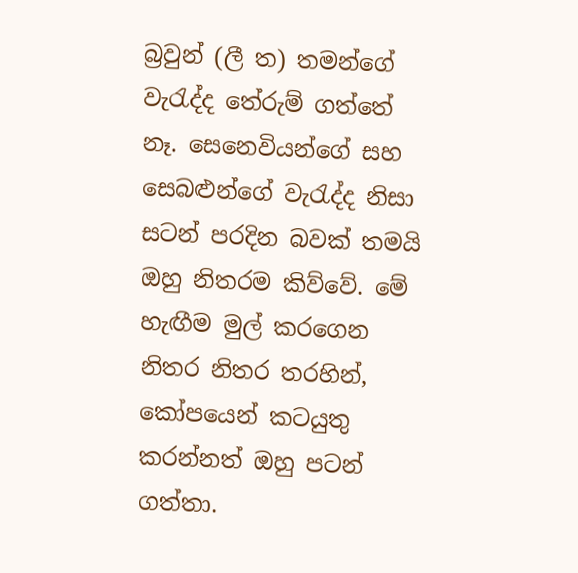බ්‍රවුන් (ලී ත) තමන්ගේ වැරැද්ද තේරුම් ගත්තේ නෑ. සෙනෙවියන්ගේ සහ සෙබළුන්ගේ වැරැද්ද නිසා සටන් පරදින බවක් තමයි ඔහු නිතරම කිව්වේ. මේ හැඟීම මුල් කරගෙන නිතර නිතර තරහින්, කෝපයෙන් කටයුතු කරන්නත් ඔහු පටන් ගත්තා.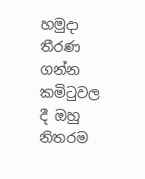හමුදා තීරණ ගන්න කමිටුවල දී ඔහු නිතරම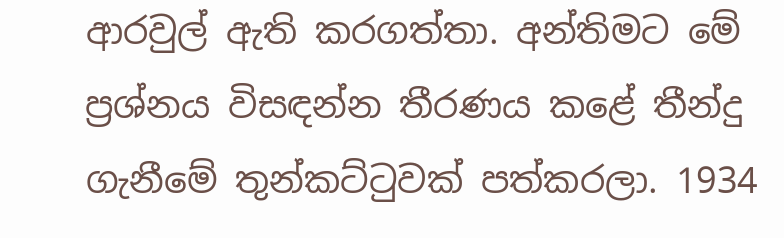ආරවුල් ඇති කරගත්තා. අන්තිමට මේ ප්‍රශ්නය විසඳන්න තීරණය කළේ තීන්දු ගැනීමේ තුන්කට්ටුවක් පත්කරලා. 1934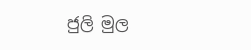ජුලි මුල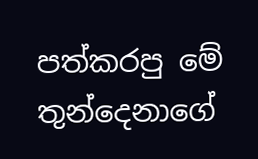පත්කරපු මේ තුන්දෙනාගේ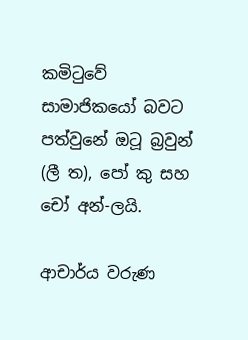කමිටුවේ සාමාජිකයෝ බවට පත්වුනේ ඔටූ බ්‍රවුන් (ලී ත), පෝ කු සහ චෝ අන්-ලයි.

ආචාර්ය වරුණ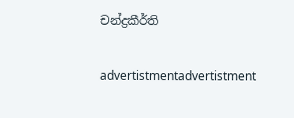චන්ද්‍රකීර්ති

advertistmentadvertistment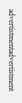advertistmentadvertistment